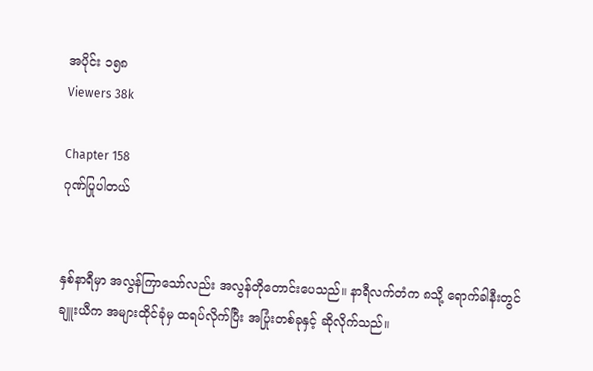အပိုင်း ၁၅၈
Viewers 38k

Chapter 158
ဂုဏ်ပြုပါတယ်


နှစ်နာရီမှာ အလွန်ကြာသော်လည်း အလွန်တိုတောင်းပေသည်။ နာရီလက်တံက ၈သို့ ရောက်ခါနီးတွင် ချူးယီက အများထိုင်ခုံမှ ထရပ်လိုက်ပြီး အပြုံးတစ်ခုနှင့် ဆိုလိုက်သည်။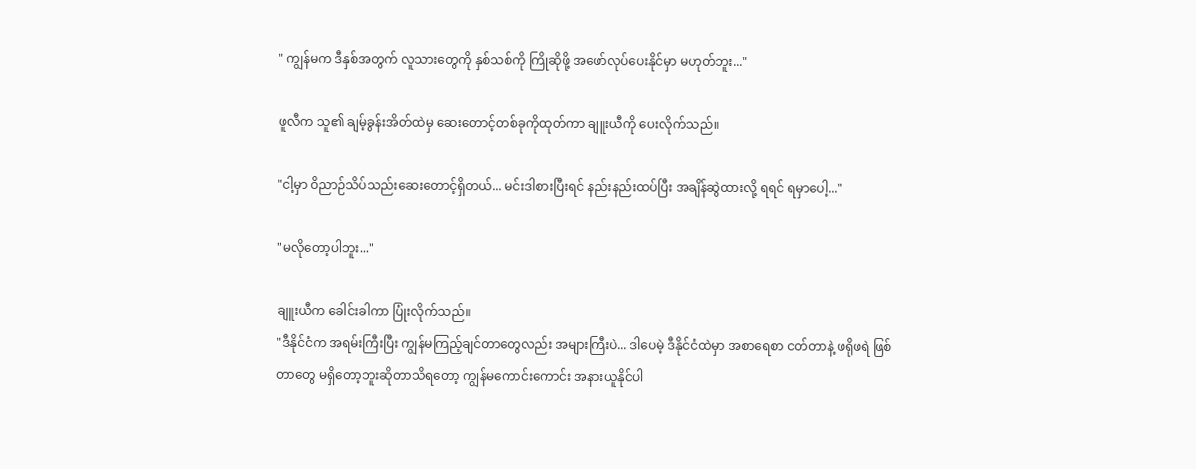" ကျွန်မက ဒီနှစ်အတွက် လူသားတွေကို နှစ်သစ်ကို ကြိုဆိုဖို့ အဖော်လုပ်ပေးနိုင်မှာ မဟုတ်ဘူး..."

ဖူလီက သူ၏ ချမ့်ခွန်းအိတ်ထဲမှ ဆေးတောင့်တစ်ခုကိုထုတ်ကာ ချူးယီကို ပေးလိုက်သည်။

"ငါ့မှာ ဝိညာဉ်သိပ်သည်းဆေးတောင့်ရှိတယ်... မင်းဒါစားပြီးရင် နည်းနည်းထပ်ပြီး အချိန်ဆွဲထားလို့ ရရင် ရမှာပေါ့..."

"မလိုတော့ပါဘူး..."

ချူးယီက ခေါင်းခါကာ ပြုံးလိုက်သည်။
"ဒီနိုင်ငံက အရမ်းကြီးပြီး ကျွန်မကြည့်ချင်တာတွေလည်း အများကြီးပဲ... ဒါပေမဲ့ ဒီနိုင်ငံထဲမှာ အစာရေစာ ငတ်တာနဲ့ ဖရိုဖရဲ ဖြစ်တာတွေ မရှိတော့ဘူးဆိုတာသိရတော့ ကျွန်မကောင်းကောင်း အနားယူနိုင်ပါ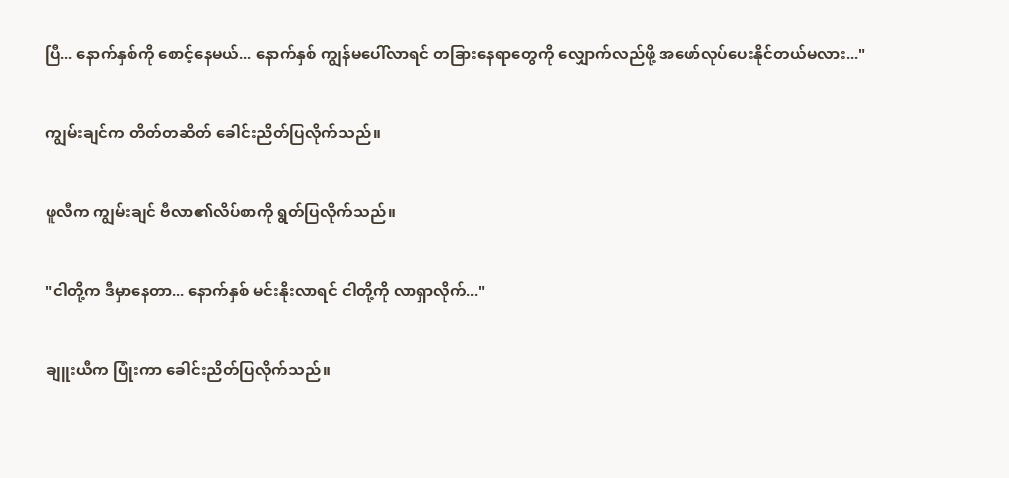ပြီ... နောက်နှစ်ကို စောင့်နေမယ်... နောက်နှစ် ကျွန်မပေါ်လာရင် တခြားနေရာတွေကို လျှောက်လည်ဖို့ အဖော်လုပ်ပေးနိုင်တယ်မလား..."

ကျွမ်းချင်က တိတ်တဆိတ် ခေါင်းညိတ်ပြလိုက်သည်။

ဖူလီက ကျွမ်းချင် ဗီလာ၏လိပ်စာကို ရွတ်ပြလိုက်သည်။

"ငါတို့က ဒီမှာနေတာ... နောက်နှစ် မင်းနိုးလာရင် ငါတို့ကို လာရှာလိုက်..."

ချူးယီက ပြုံးကာ ခေါင်းညိတ်ပြလိုက်သည်။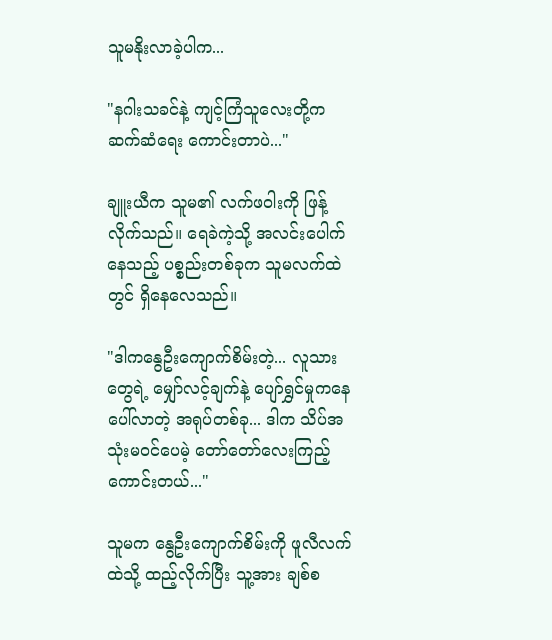သူမနိုးလာခဲ့ပါက...

"နဂါးသခင်နဲ့ ကျင့်ကြံသူလေးတို့က ဆက်ဆံရေး ကောင်းတာပဲ..."

ချူးယီက သူမ၏ လက်ဖဝါးကို ဖြန့်လိုက်သည်။ ရေခဲကဲ့သို့ အလင်းပေါက်နေသည့် ပစ္စည်းတစ်ခုက သူမလက်ထဲတွင် ရှိနေလေသည်။

"ဒါကနွေဦးကျောက်စိမ်းတဲ့... လူသားတွေရဲ့ မျှော်လင့်ချက်နဲ့ ပျော်ရွှင်မှုကနေ ပေါ်လာတဲ့ အရုပ်တစ်ခု... ဒါက သိပ်အသုံးမဝင်ပေမဲ့ တော်တော်လေးကြည့်ကောင်းတယ်..."

သူမက နွေဦးကျောက်စိမ်းကို ဖူလီလက်ထဲသို့ ထည့်လိုက်ပြီး သူ့အား ချစ်စ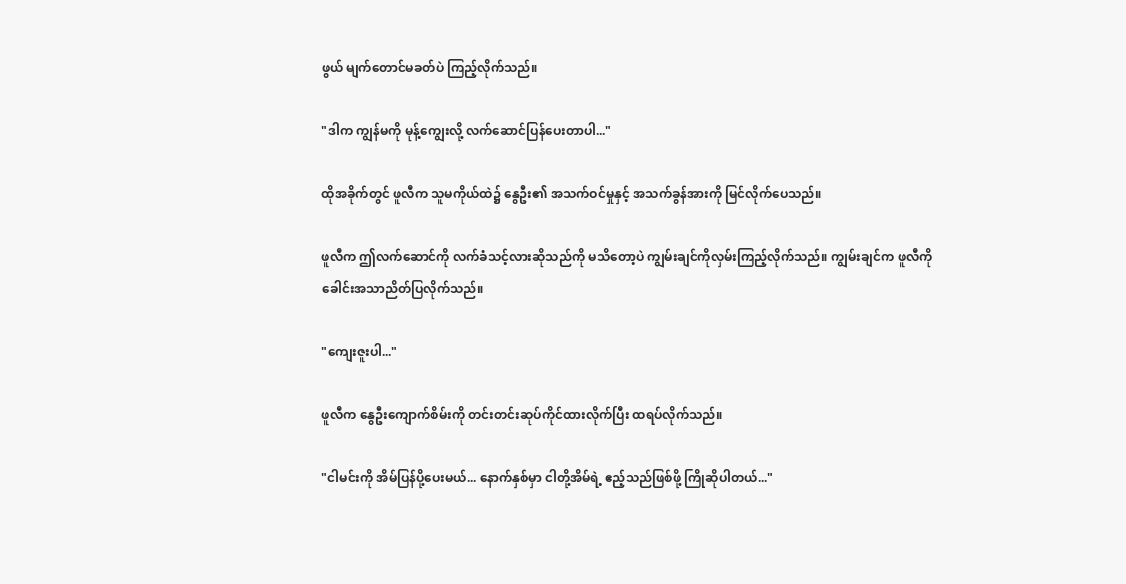ဖွယ် မျက်တောင်မခတ်ပဲ ကြည့်လိုက်သည်။

"ဒါက ကျွန်မကို မုန့်ကျွေးလို့ လက်ဆောင်ပြန်ပေးတာပါ..."

ထိုအခိုက်တွင် ဖူလီက သူမကိုယ်ထဲ၌ နွေဦး၏ အသက်ဝင်မှုနှင့် အသက်ခွန်အားကို မြင်လိုက်ပေသည်။

ဖူလီက ဤလက်ဆောင်ကို လက်ခံသင့်လားဆိုသည်ကို မသိတော့ပဲ ကျွမ်းချင်ကိုလှမ်းကြည့်လိုက်သည်။ ကျွမ်းချင်က ဖူလီကို ခေါင်းအသာညိတ်ပြလိုက်သည်။

"ကျေးဇူးပါ..."

ဖူလီက နွေဦးကျောက်စိမ်းကို တင်းတင်းဆုပ်ကိုင်ထားလိုက်ပြီး ထရပ်လိုက်သည်။

"ငါမင်းကို အိမ်ပြန်ပို့ပေးမယ်... နောက်နှစ်မှာ ငါတို့အိမ်ရဲ့ ဧည့်သည်ဖြစ်ဖို့ ကြိုဆိုပါတယ်..."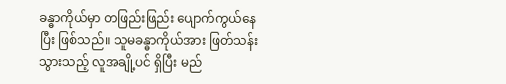ခန္ဓာကိုယ်မှာ တဖြည်းဖြည်း ပျောက်ကွယ်နေပြီး ဖြစ်သည်။ သူမခန္ဓာကိုယ်အား ဖြတ်သန်းသွားသည့် လူအချို့ပင် ရှိပြီး မည်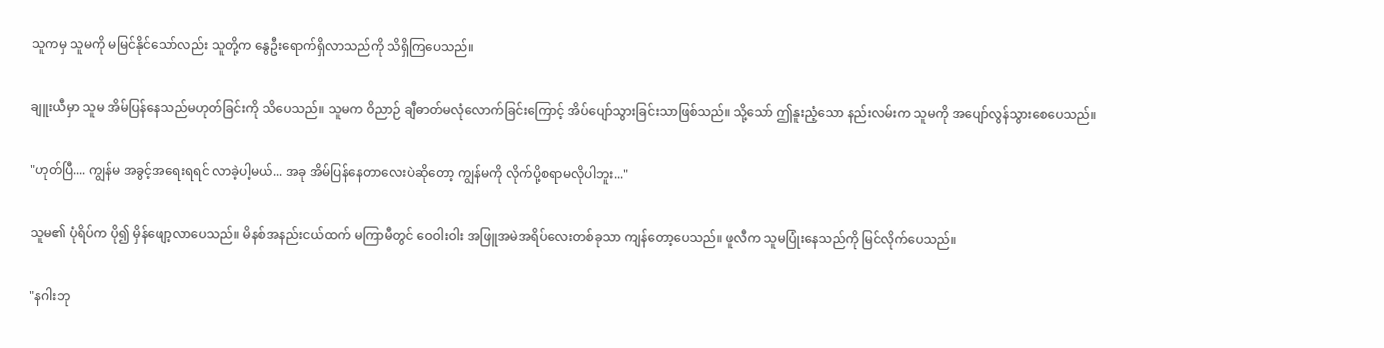သူကမှ သူမကို မမြင်နိုင်သော်လည်း သူတို့က နွေဦးရောက်ရှိလာသည်ကို သိရှိကြပေသည်။

ချူးယီမှာ သူမ အိမ်ပြန်နေသည်မဟုတ်ခြင်းကို သိပေသည်။ သူမက ဝိညာဉ် ချီဓာတ်မလုံလောက်ခြင်းကြောင့် အိပ်ပျော်သွားခြင်းသာဖြစ်သည်။ သို့သော် ဤနူးညံ့သော နည်းလမ်းက သူမကို အပျော်လွန်သွားစေပေသည်။

"ဟုတ်ပြီ.... ကျွန်မ အခွင့်အရေးရရင် လာခဲ့ပါ့မယ်... အခု အိမ်ပြန်နေတာလေးပဲဆိုတော့ ကျွန်မကို လိုက်ပို့စရာမလိုပါဘူး..."

သူမ၏ ပုံရိပ်က ပို၍ မှိန်ဖျော့လာပေသည်။ မိနစ်အနည်းငယ်ထက် မကြာမီတွင် ဝေဝါးဝါး အဖြူအမဲအရိပ်လေးတစ်ခုသာ ကျန်တော့ပေသည်။ ဖူလီက သူမပြုံးနေသည်ကို မြင်လိုက်ပေသည်။

"နဂါးဘု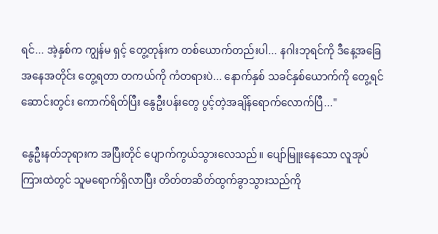ရင်... အဲ့နှစ်က ကျွန်မ ရှင့် တွေ့တုန်းက တစ်ယောက်တည်းပါ... နဂါးဘုရင်ကို ဒီနေ့အခြေအနေအတိုင်း တွေ့ရတာ တကယ်ကို ကံတရားပဲ... နောက်နှစ် သခင်နှစ်ယောက်ကို တွေ့ရင် ဆောင်းတွင်း ကောက်ရိတ်ပြီး နွေဦးပန်းတွေ ပွင့်တဲ့အချိန်ရောက်လောက်ပြီ..."

နွေဦးနတ်ဘုရားက အပြီးတိုင် ပျောက်ကွယ်သွားလေသည်။ ပျော်မြူးနေသော လူအုပ်ကြားထဲတွင် သူမရောက်ရှိလာပြီး တိတ်တဆိတ်ထွက်ခွာသွားသည်ကို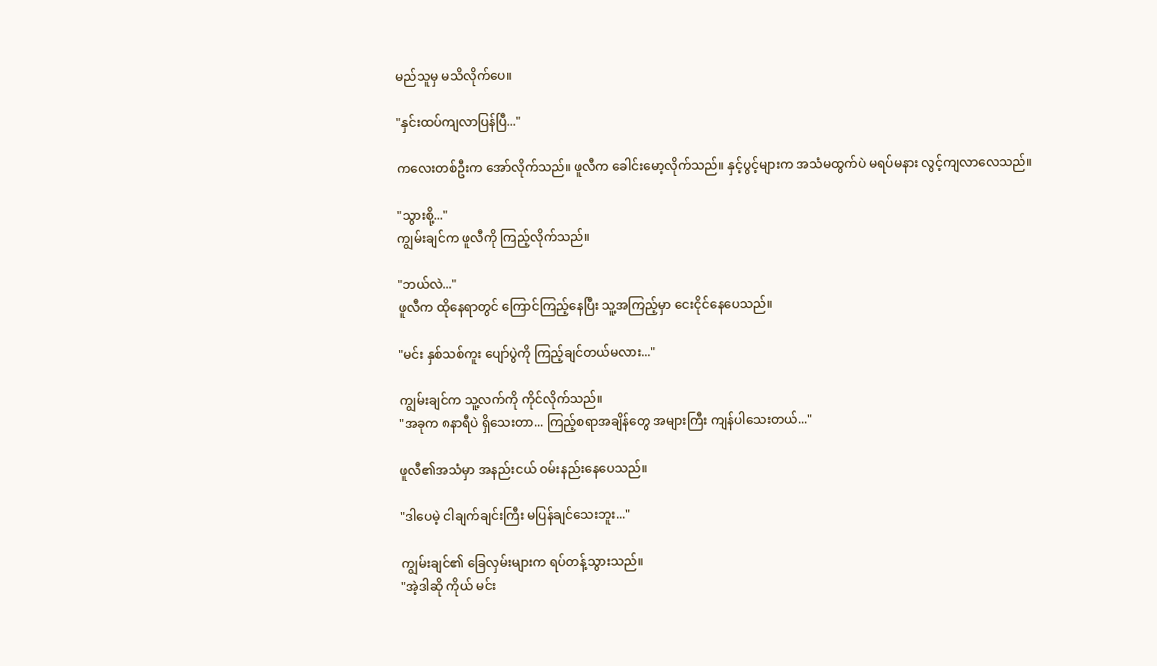မည်သူမှ မသိလိုက်ပေ။

"နှင်းထပ်ကျလာပြန်ပြီ..."

ကလေးတစ်ဦးက အော်လိုက်သည်။ ဖူလီက ခေါင်းမော့လိုက်သည်။ နှင့်ပွင့်များက အသံမထွက်ပဲ မရပ်မနား လွင့်ကျလာလေသည်။

"သွားစို့..."
ကျွမ်းချင်က ဖူလီကို ကြည့်လိုက်သည်။

"ဘယ်လဲ..."
ဖူလီက ထိုနေရာတွင် ကြောင်ကြည့်နေပြီး သူ့အကြည့်မှာ ငေးငိုင်နေပေသည်။

"မင်း နှစ်သစ်ကူး ပျော်ပွဲကို ကြည့်ချင်တယ်မလား..."

ကျွမ်းချင်က သူ့လက်ကို ကိုင်လိုက်သည်။
"အခုက ၈နာရီပဲ ရှိသေးတာ... ကြည့်စရာအချိန်တွေ အများကြီး ကျန်ပါသေးတယ်..."

ဖူလီ၏အသံမှာ အနည်းငယ် ဝမ်းနည်းနေပေသည်။

"ဒါပေမဲ့ ငါချက်ချင်းကြီး မပြန်ချင်သေးဘူး..."

ကျွမ်းချင်၏ ခြေလှမ်းများက ရပ်တန့်သွားသည်။
"အဲ့ဒါဆို ကိုယ် မင်း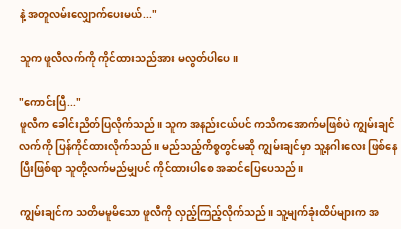နဲ့ အတူလမ်းလျှောက်ပေးမယ်..."

သူက ဖူလီလက်ကို ကိုင်ထားသည်အား မလွတ်ပါပေ။

"ကောင်းပြီ..."
ဖူလီက ခေါင်းညိတ်ပြလိုက်သည်။ သူက အနည်းငယ်ပင် ကသိကအောက်မဖြစ်ပဲ ကျွမ်းချင်လက်ကို ပြန်ကိုင်ထားလိုက်သည်။ မည်သည့်ကိစ္စတွင်မဆို ကျွမ်းချင်မှာ သူ့နဂါးလေး ဖြစ်နေပြီးဖြစ်ရာ သူတို့လက်မည်မျှပင် ကိုင်ထားပါစေ အဆင်ပြေပေသည်။

ကျွမ်းချင်က သတိမမူမိသော ဖူလီကို လှည့်ကြည့်လိုက်သည်။ သူ့မျက်ခုံးထိပ်များက အ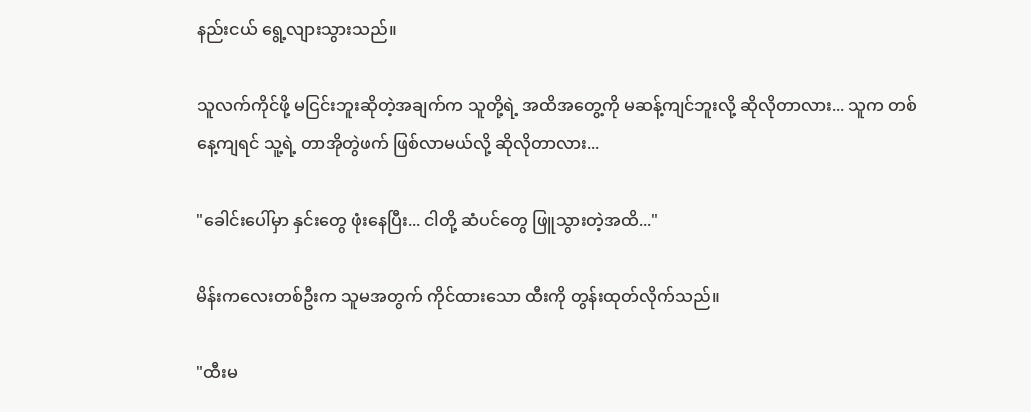နည်းငယ် ရွေ့လျားသွားသည်။

သူလက်ကိုင်ဖို့ မငြင်းဘူးဆိုတဲ့အချက်က သူတို့ရဲ့ အထိအတွေ့ကို မဆန့်ကျင်ဘူးလို့ ဆိုလိုတာလား... သူက တစ်နေ့ကျရင် သူ့ရဲ့ တာအိုတွဲဖက် ဖြစ်လာမယ်လို့ ဆိုလိုတာလား...

"ခေါင်းပေါ်မှာ နှင်းတွေ ဖုံးနေပြီး... ငါတို့ ဆံပင်တွေ ဖြူသွားတဲ့အထိ..."

မိန်းကလေးတစ်ဦးက သူမအတွက် ကိုင်ထားသော ထီးကို တွန်းထုတ်လိုက်သည်။

"ထီးမ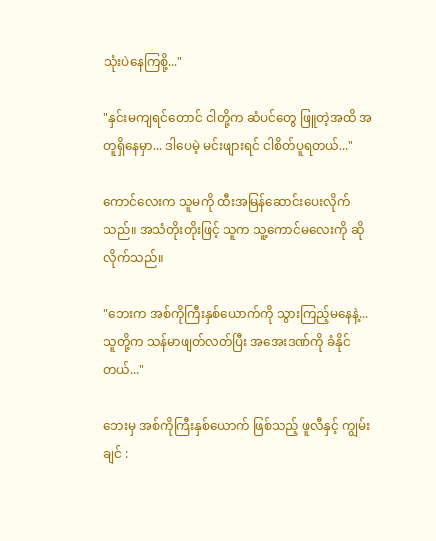သုံးပဲနေကြစို့..."

"နှင်းမကျရင်တောင် ငါတို့က ဆံပင်တွေ ဖြူတဲ့အထိ အတူရှိနေမှာ... ဒါပေမဲ့ မင်းဖျားရင် ငါစိတ်ပူရတယ်..."

ကောင်လေးက သူမကို ထီးအမြန်ဆောင်းပေးလိုက်သည်။ အသံတိုးတိုးဖြင့် သူက သူ့ကောင်မလေးကို ဆိုလိုက်သည်။

"ဘေးက အစ်ကိုကြီးနှစ်ယောက်ကို သွားကြည့်မနေနဲ့... သူတို့က သန်မာဖျတ်လတ်ပြီး အအေးဒဏ်ကို ခံနိုင်တယ်..."

ဘေးမှ အစ်ကိုကြီးနှစ်ယောက် ဖြစ်သည့် ဖူလီနှင့် ကျွမ်းချင် :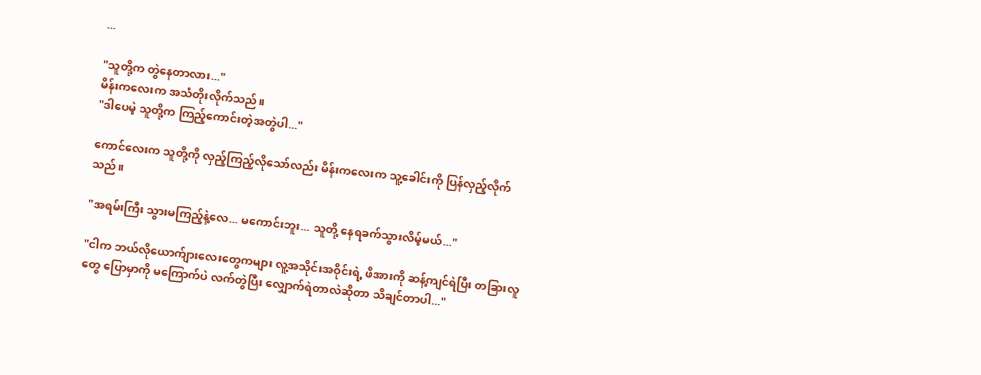...

"သူတို့က တွဲနေတာလား..."
မိန်းကလေးက အသံတိုးလိုက်သည်။
"ဒါပေမဲ့ သူတို့က ကြည့်ကောင်းတဲ့အတွဲပါ..."

ကောင်လေးက သူတို့ကို လှည့်ကြည့်လိုသော်လည်း မိန်းကလေးက သူ့ခေါင်းကို ပြန်လှည့်လိုက်သည်။

"အရမ်းကြီး သွားမကြည့်နဲ့လေ... မကောင်းဘူး... သူတို့ နေရခက်သွားလိမ့်မယ်..."

"ငါက ဘယ်လိုယောက်ျားလေးတွေကများ လူ့အသိုင်းအဝိုင်းရဲ့ ဖိအားကို ဆန့်ကျင်ရဲပြီး တခြားလူတွေ ပြောမှာကို မကြောက်ပဲ လက်တွဲပြီး လျှောက်ရဲတာလဲဆိုတာ သိချင်တာပါ..."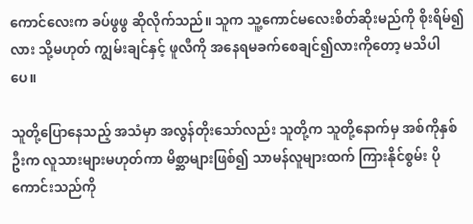ကောင်လေးက ခပ်ဖွဖွ ဆိုလိုက်သည်။ သူက သူ့ကောင်မလေးစိတ်ဆိုးမည်ကို စိုးရိမ်၍လား သို့မဟုတ် ကျွမ်းချင်နှင့် ဖူလီကို အနေရမခက်စေချင်၍လားကိုတော့ မသိပါပေ။

သူတို့ပြောနေသည့် အသံမှာ အလွန်တိုးသော်လည်း သူတို့က သူတို့နောက်မှ အစ်ကိုနှစ်ဦးက လူသားများမဟုတ်ကာ မိစ္ဆာများဖြစ်၍ သာမန်လူများထက် ကြားနိုင်စွမ်း ပိုကောင်းသည်ကို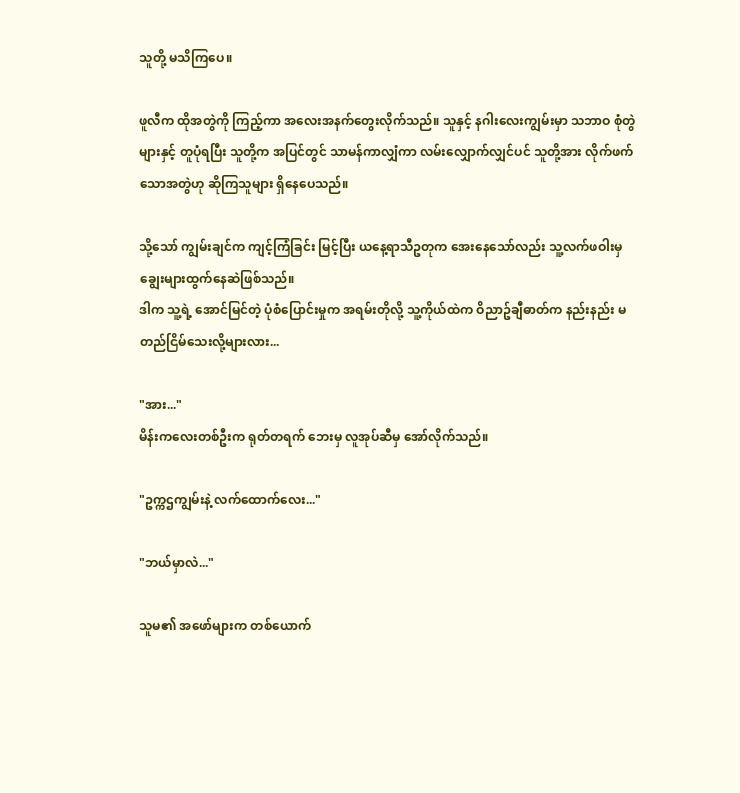သူတို့ မသိကြပေ။

ဖူလီက ထိုအတွဲကို ကြည့်ကာ အလေးအနက်တွေးလိုက်သည်။ သူနှင့် နဂါးလေးကျွမ်းမှာ သဘာဝ စုံတွဲများနှင့် တူပုံရပြီး သူတို့က အပြင်တွင် သာမန်ကာလျှံကာ လမ်းလျှောက်လျှင်ပင် သူတို့အား လိုက်ဖက်သောအတွဲဟု ဆိုကြသူများ ရှိနေပေသည်။

သို့သော် ကျွမ်းချင်က ကျင့်ကြံခြင်း မြင့်ပြီး ယနေ့ရာသီဥတုက အေးနေသော်လည်း သူ့လက်ဖဝါးမှ ချွေးများထွက်နေဆဲဖြစ်သည်။
ဒါက သူ့ရဲ့ အောင်မြင်တဲ့ ပုံစံပြောင်းမှုက အရမ်းတိုလို့ သူ့ကိုယ်ထဲက ဝိညာဥ်ချီဓာတ်က နည်းနည်း မတည်ငြိမ်သေးလို့များလား...

"အား..."
မိန်းကလေးတစ်ဦးက ရုတ်တရက် ဘေးမှ လူအုပ်ဆီမှ အော်လိုက်သည်။

"ဥက္ကဌကျွမ်းနဲ့ လက်ထောက်လေး..."

"ဘယ်မှာလဲ..."

သူမ၏ အဖော်များက တစ်ယောက်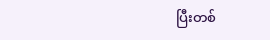ပြီးတစ်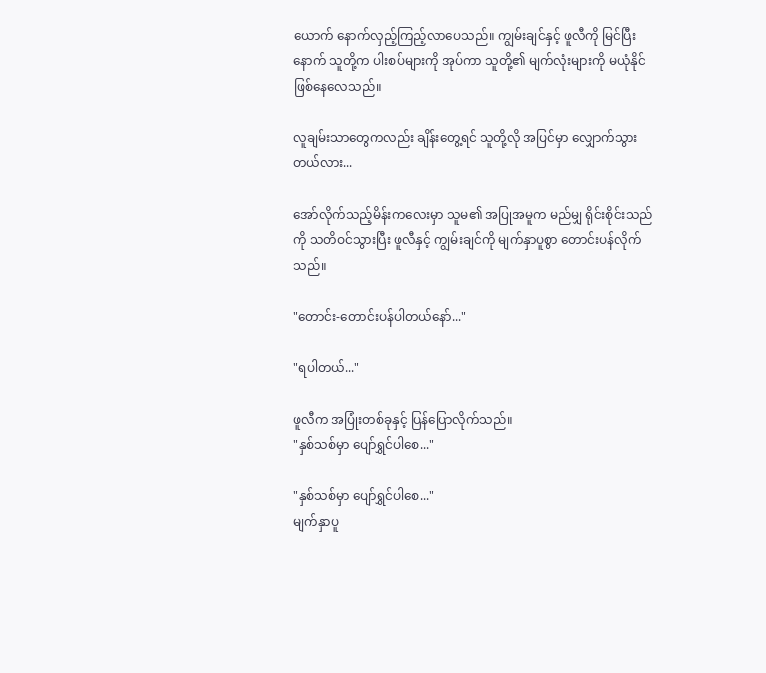ယောက် နောက်လှည့်ကြည့်လာပေသည်။ ကျွမ်းချင်နှင့် ဖူလီကို မြင်ပြီးနောက် သူတို့က ပါးစပ်များကို အုပ်ကာ သူတို့၏ မျက်လုံးများကို မယုံနိုင် ဖြစ်နေလေသည်။

လူချမ်းသာတွေကလည်း ချိန်းတွေ့ရင် သူတို့လို အပြင်မှာ လျှောက်သွားတယ်လား...

အော်လိုက်သည့်မိန်းကလေးမှာ သူမ၏ အပြုအမူက မည်မျှ ရိုင်းစိုင်းသည်ကို သတိဝင်သွားပြီး ဖူလီနှင့် ကျွမ်းချင်ကို မျက်နှာပူစွာ တောင်းပန်လိုက်သည်။

"တောင်း-တောင်းပန်ပါတယ်နော်..."

"ရပါတယ်..."

ဖူလီက အပြုံးတစ်ခုနှင့် ပြန်ပြောလိုက်သည်။
"နှစ်သစ်မှာ ပျော်ရွှင်ပါစေ..."

"နှစ်သစ်မှာ ပျော်ရွှင်ပါစေ..."
မျက်နှာပူ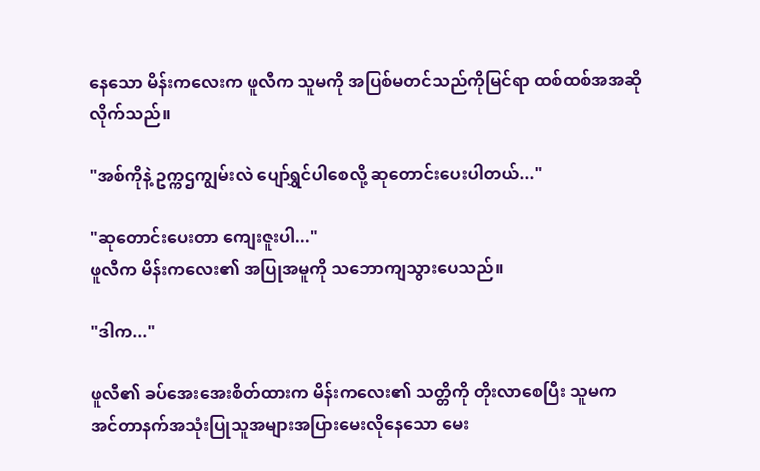နေသော မိန်းကလေးက ဖူလီက သူမကို အပြစ်မတင်သည်ကိုမြင်ရာ ထစ်ထစ်အအဆိုလိုက်သည်။

"အစ်ကိုနဲ့ ဥက္ကဌကျွမ်းလဲ ပျော်ရွှင်ပါစေလို့ ဆုတောင်းပေးပါတယ်..."

"ဆုတောင်းပေးတာ ကျေးဇူးပါ..."
ဖူလီက မိန်းကလေး၏ အပြုအမူကို သဘောကျသွားပေသည်။

"ဒါက..."

ဖူလီ၏ ခပ်အေးအေးစိတ်ထားက မိန်းကလေး၏ သတ္တိကို တိုးလာစေပြီး သူမက အင်တာနက်အသုံးပြုသူအများအပြားမေးလိုနေသော မေး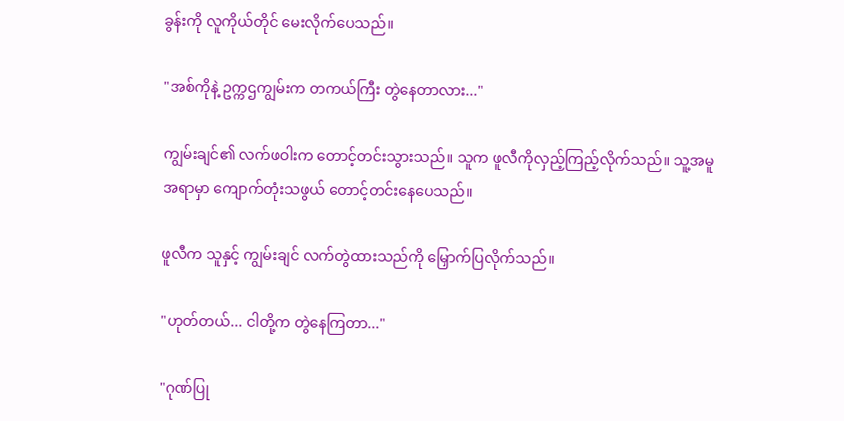ခွန်းကို လူကိုယ်တိုင် မေးလိုက်ပေသည်။

"အစ်ကိုနဲ့ ဥက္ကဌကျွမ်းက တကယ်ကြီး တွဲနေတာလား..."

ကျွမ်းချင်၏ လက်ဖဝါးက တောင့်တင်းသွားသည်။ သူက ဖူလီကိုလှည့်ကြည့်လိုက်သည်။ သူ့အမူအရာမှာ ကျောက်တုံးသဖွယ် တောင့်တင်းနေပေသည်။

ဖူလီက သူနှင့် ကျွမ်းချင် လက်တွဲထားသည်ကို မြှောက်ပြလိုက်သည်။

"ဟုတ်တယ်... ငါတို့က တွဲနေကြတာ..."

"ဂုဏ်ပြု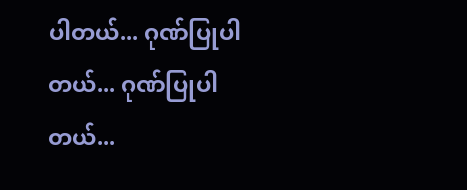ပါတယ်... ဂုဏ်ပြုပါတယ်... ဂုဏ်ပြုပါတယ်...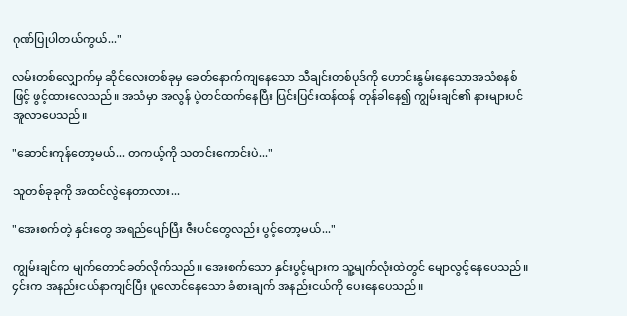ဂုဏ်ပြုပါတယ်ကွယ်..."

လမ်းတစ်လျှောက်မှ ဆိုင်လေးတစ်ခုမှ ခေတ်နောက်ကျနေသော သီချင်းတစ်ပုဒ်ကို ဟောင်းနွမ်းနေသောအသံစနစ်ဖြင့် ဖွင့်ထားလေသည်။ အသံမှာ အလွန် ပဲ့တင်ထက်နေပြီး ပြင်းပြင်းထန်ထန် တုန်ခါနေ၍ ကျွမ်းချင်၏ နားများပင် အူလာပေသည်။

"ဆောင်းကုန်တော့မယ်... တကယ့်ကို သတင်းကောင်းပဲ..."

သူတစ်ခုခုကို အထင်လွဲနေတာလား...

"အေးစက်တဲ့ နှင်းတွေ အရည်ပျော်ပြီး ဇီးပင်တွေလည်း ပွင့်တော့မယ်..."

ကျွမ်းချင်က မျက်တောင်ခတ်လိုက်သည်။ အေးစက်သော နှင်းပွင့်များက သူ့မျက်လုံးထဲတွင် မျောလွင့်နေပေသည်။ ၄င်းက အနည်းငယ်နာကျင်ပြီး ပူလောင်နေသော ခံစားချက် အနည်းငယ်ကို ပေးနေပေသည်။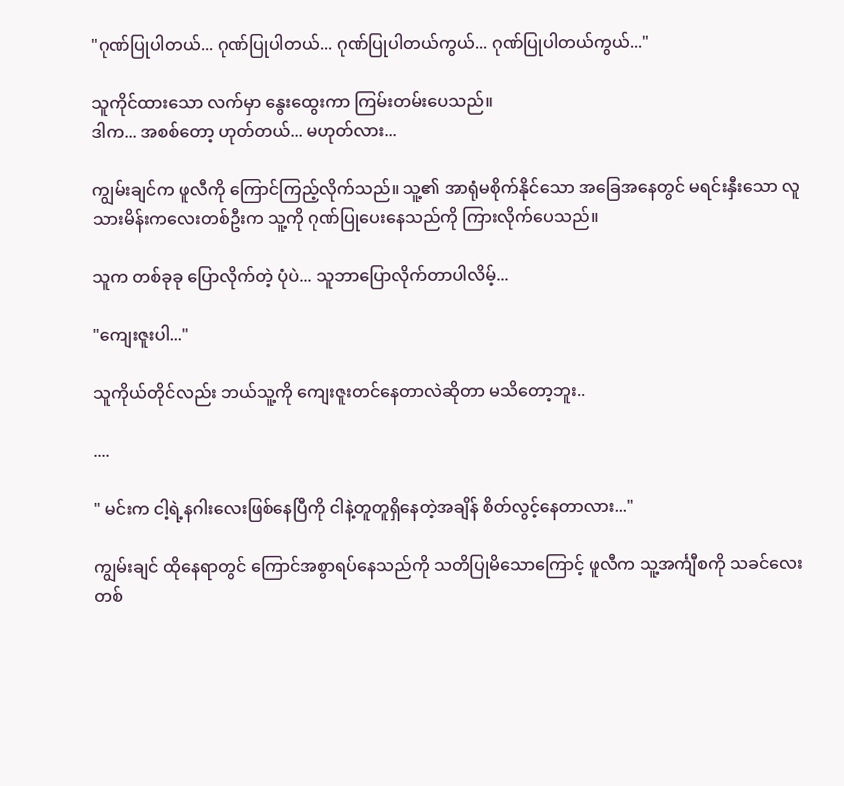"ဂုဏ်ပြုပါတယ်... ဂုဏ်ပြုပါတယ်... ဂုဏ်ပြုပါတယ်ကွယ်... ဂုဏ်ပြုပါတယ်ကွယ်..."

သူကိုင်ထားသော လက်မှာ နွေးထွေးကာ ကြမ်းတမ်းပေသည်။
ဒါက... အစစ်တော့ ဟုတ်တယ်... မဟုတ်လား...

ကျွမ်းချင်က ဖူလီကို ကြောင်ကြည့်လိုက်သည်။ သူ့၏ အာရုံမစိုက်နိုင်သော အခြေအနေတွင် မရင်းနှီးသော လူသားမိန်းကလေးတစ်ဦးက သူ့ကို ဂုဏ်ပြုပေးနေသည်ကို ကြားလိုက်ပေသည်။

သူက တစ်ခုခု ပြောလိုက်တဲ့ ပုံပဲ... သူဘာပြောလိုက်တာပါလိမ့်...

"ကျေးဇူးပါ..."

သူကိုယ်တိုင်လည်း ဘယ်သူ့ကို ကျေးဇူးတင်နေတာလဲဆိုတာ မသိတော့ဘူး..

....

" မင်းက ငါ့ရဲ့နဂါးလေးဖြစ်နေပြီကို ငါနဲ့တူတူရှိနေတဲ့အချိန် စိတ်လွင့်နေတာလား..."

ကျွမ်းချင် ထိုနေရာတွင် ကြောင်အစွာရပ်နေသည်ကို သတိပြုမိသောကြောင့် ဖူလီက သူ့အင်္ကျီစကို သခင်လေးတစ်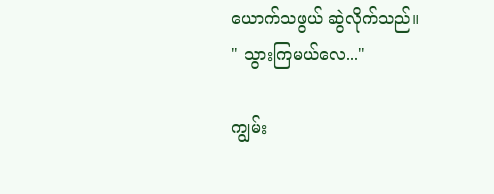ယောက်သဖွယ် ဆွဲလိုက်သည်။
" သွားကြမယ်လေ..."

ကျွမ်း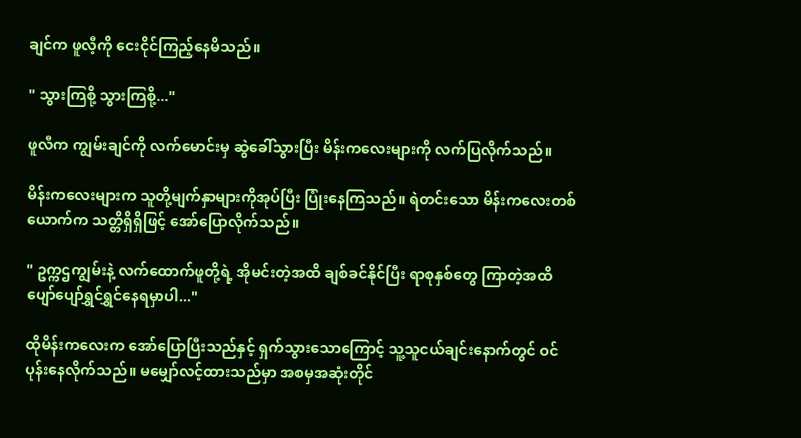ချင်က ဖူလီ့ကို ငေးငိုင်ကြည့်နေမိသည်။

" သွားကြစို့ သွားကြစို့..."

ဖူလီက ကျွမ်းချင်ကို လက်မောင်းမှ ဆွဲခေါ်သွားပြီး မိန်းကလေးများကို လက်ပြလိုက်သည်။

မိန်းကလေးများက သူတို့မျက်နှာများကိုအုပ်ပြီး ပြုံးနေကြသည်။ ရဲတင်းသော မိန်းကလေးတစ်ယောက်က သတ္တိရှိရှိဖြင့် အော်ပြောလိုက်သည်။

" ဥက္က‌ဌကျွမ်းနဲ့ လက်ထောက်ဖူတို့ရဲ့ အိုမင်းတဲ့အထိ ချစ်ခင်နိုင်ပြီး ရာစုနှစ်တွေ ကြာတဲ့အထိ ပျော်ပျော်ရွှင်ရွှင်နေရမှာပါ..."

ထိုမိန်းကလေးက အော်ပြောပြီးသည်နှင့် ရှက်သွားသောကြောင့် သူ့သူငယ်ချင်းနောက်တွင် ဝင်ပုန်းနေလိုက်သည်။ မမျှော်လင့်ထားသည်မှာ အစမှအဆုံးတိုင်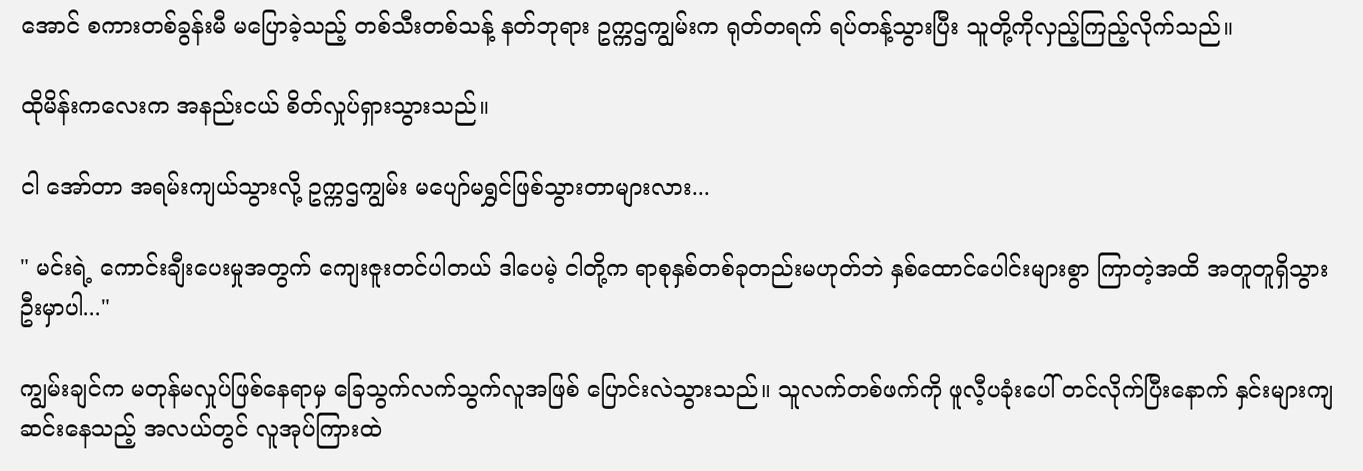အောင် စကားတစ်ခွန်းမီ မပြောခဲ့သည့် တစ်သီးတစ်သန့် နတ်ဘုရား ဥက္ကဌကျွမ်းက ရုတ်တရက် ရပ်တန့်သွားပြီး သူတို့ကိုလှည့်ကြည့်လိုက်သည်။

ထိုမိန်းကလေးက အနည်းငယ် စိတ်လှုပ်ရှားသွားသည်။

ငါ အော်တာ အရမ်းကျယ်သွားလို့ ဥက္ကဌကျွမ်း မပျော်မရွှင်ဖြစ်သွားတာများလား...

" မင်းရဲ့ ကောင်းချီးပေးမှုအတွက် ကျေးဇူးတင်ပါတယ် ဒါပေမဲ့ ငါတို့က ရာစုနှစ်တစ်ခုတည်းမဟုတ်ဘဲ နှစ်ထောင်ပေါင်းများစွာ ကြာတဲ့အထိ အတူတူရှိသွားဦးမှာပါ..."

ကျွမ်းချင်က မတုန်မလှုပ်ဖြစ်နေရာမှ ခြေသွက်လက်သွက်လူအဖြစ် ပြောင်းလဲသွားသည်။ သူလက်တစ်ဖက်ကို ဖူလီ့ပခုံးပေါ် တင်လိုက်ပြီးနောက် နှင်းများကျဆင်းနေသည့် အလယ်တွင် လူအုပ်ကြားထဲ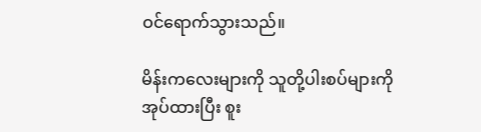ဝင်ရောက်သွားသည်။

မိန်းကလေးများကို သူတို့ပါးစပ်များကို အုပ်ထားပြီး စူး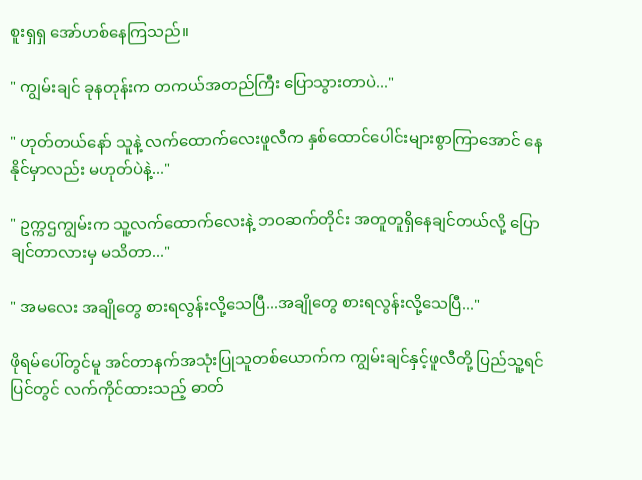စူးရှရှ အော်ဟစ်နေကြသည်။

" ကျွမ်းချင် ခုနတုန်းက တကယ်အတည်ကြီး ပြောသွားတာပဲ..."

" ဟုတ်တယ်နော် သူနဲ့ လက်ထောက်လေးဖူလီက နှစ်ထောင်ပေါင်းများစွာကြာအောင် နေနိုင်မှာလည်း မဟုတ်ပဲနဲ့..."

" ဥက္ကဌကျွမ်းက သူ့လက်ထောက်လေးနဲ့ ဘဝဆက်တိုင်း အတူတူရှိနေချင်တယ်လို့ ပြောချင်တာလားမှ မသိတာ..."

" အမလေး အချိုတွေ စားရလွန်းလို့သေပြီ...အချိုတွေ စားရလွန်းလို့သေပြီ..."

ဖိုရမ်ပေါ်တွင်မူ အင်တာနက်အသုံးပြုသူတစ်ယောက်က ကျွမ်းချင်နှင့်ဖူလီတို့ ပြည်သူ့ရင်ပြင်တွင် လက်ကိုင်ထားသည့် ဓာတ်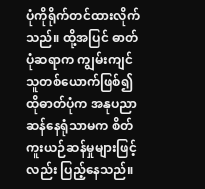ပုံကိုရိုက်တင်ထားလိုက်သည်။ ထို့အပြင် ဓာတ်ပုံဆရာက ကျွမ်းကျင်သူတစ်ယောက်ဖြစ်၍ ထိုဓာတ်ပုံက အနုပညာဆန်နေရုံသာမက စိတ်ကူးယဉ်ဆန်မှုများဖြင့်လည်း ပြည့်နေသည်။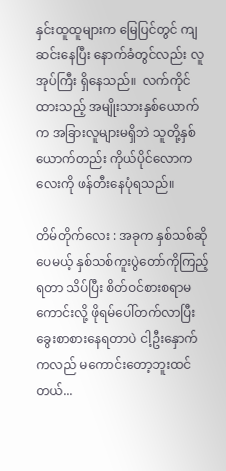နှင်းထူထူများက မြေပြင်တွင် ကျဆင်းနေပြီး နောက်ခံတွင်လည်း လူအုပ်ကြီး ရှိနေသည်။  လက်ကိုင်ထားသည့် အမျိုးသားနှစ်ယောက်က အခြားလူများမရှိဘဲ သူတို့နှစ်ယောက်တည်း ကိုယ်ပိုင်လောကလေးကို ဖန်တီးနေပုံရသည်။

တိမ်တိုက်လေး : အခုက နှစ်သစ်ဆိုပေမယ့် နှစ်သစ်ကူးပွဲတော်ကိုကြည့်ရတာ သိပ်ပြီး စိတ်ဝင်စားစရာမကောင်းလို့ ဖိုရမ်ပေါ်တက်လာပြီး ခွေးစာစားနေရတာပဲ ငါ့ဦးနှောက်ကလည် မကောင်းတော့ဘူးထင်တယ်...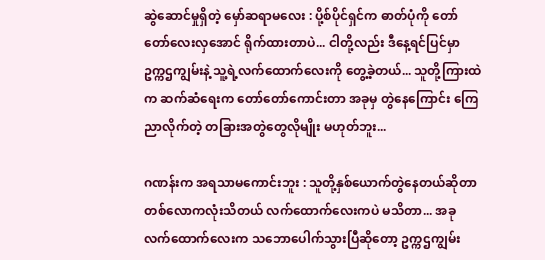ဆွဲဆောင်မှုရှိတဲ့ မှော်ဆရာမလေး : ပို့စ်ပိုင်ရှင်က ဓာတ်ပုံကို တော်တော်လေးလှအောင် ရိုက်ထားတာပဲ... ငါတို့လည်း ဒီနေ့ရင်ပြင်မှာ ဥက္ကဌကျွမ်းနဲ့ သူ့ရဲ့လက်ထောက်လေးကို တွေ့ခဲ့တယ်... သူတို့ကြားထဲက ဆက်ဆံရေးက တော်တော်ကောင်းတာ အခုမှ တွဲနေကြောင်း ကြေညာလိုက်တဲ့ တခြားအတွဲတွေလိုမျိုး မဟုတ်ဘူး...

ဂဏန်းက အရသာမကောင်းဘူး : သူတို့နှစ်ယောက်တွဲနေတယ်ဆိုတာ တစ်လောကလုံးသိတယ် လက်ထောက်လေးကပဲ မသိတာ... အခု လက်ထောက်လေးက သဘောပေါက်သွားပြီဆိုတော့ ဥက္ကဌကျွမ်း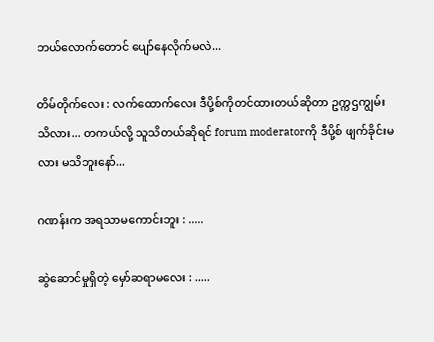ဘယ်လောက်တောင် ပျော်နေလိုက်မလဲ...

တိမ်တိုက်လေး : လက်ထောက်လေး ဒီပို့စ်ကိုတင်ထားတယ်ဆိုတာ ဥက္ကဌကျွမ်းသိလား... တကယ်လို့ သူသိတယ်ဆိုရင် forum moderatorကို ဒီပို့စ် ဖျက်ခိုင်းမလား မသိဘူးနော်...

ဂဏန်းက အရသာမကောင်းဘူး : .....

ဆွဲဆောင်မှုရှိတဲ့ မှော်ဆရာမလေး : .....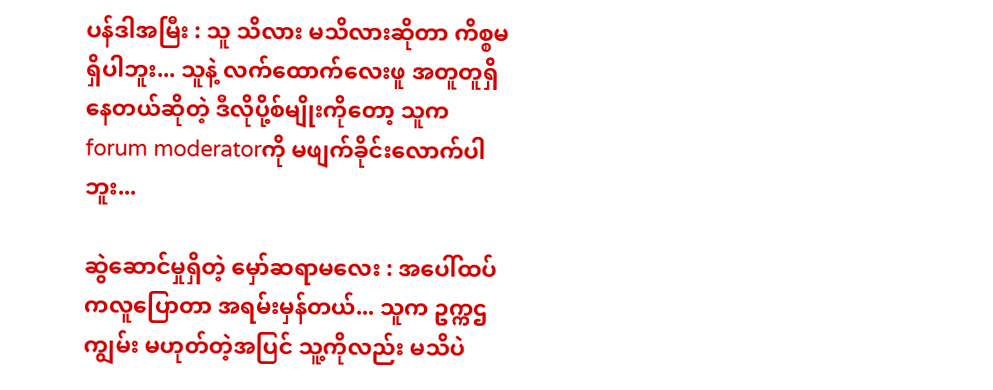ပန်ဒါအမြီး : သူ သိလား မသိလားဆိုတာ ကိစ္စမရှိပါဘူး... သူနဲ့ လက်ထောက်လေးဖူ အတူတူရှိနေတယ်ဆိုတဲ့ ဒီလိုပို့စ်မျိုးကိုတော့ သူက forum moderatorကို မဖျက်ခိုင်းလောက်ပါဘူး...

ဆွဲဆောင်မှုရှိတဲ့ မှော်ဆရာမလေး : အပေါ်ထပ်ကလူပြောတာ အရမ်းမှန်တယ်... သူက ဥက္ကဌကျွမ်း မဟုတ်တဲ့အပြင် သူ့ကိုလည်း မသိပဲ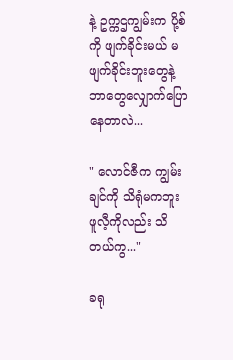နဲ့ ဥက္ကဌကျွမ်းက ပို့စ်ကို ဖျက်ခိုင်းမယ် မဖျက်ခိုင်းဘူးတွေနဲ့ ဘာတွေလျှောက်ပြောနေတာလဲ...

" လောင်ဇီက ကျွမ်းချင်ကို သိရုံမကဘူး ဖူလီ့ကိုလည်း သိတယ်ကွ..."

ခရု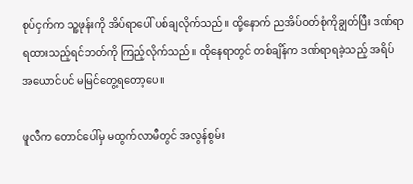စုပ်ငှက်က သူ့ဖုန်းကို အိပ်ရာပေါ် ပစ်ချလိုက်သည်။ ထို့နောက် ညအိပ်ဝတ်စုံကိုချွတ်ပြီး ဒဏ်ရာရထားသည့်ရင်ဘတ်ကို ကြည့်လိုက်သည်။ ထိုနေရာတွင် တစ်ချိန်က ဒဏ်ရာရခဲ့သည့် အရိပ်အယောင်ပင် မမြင်တွေ့ရတော့ပေ။

ဖူလီက တောင်ပေါ်မှ မထွက်လာမီတွင် အလွန်စွမ်း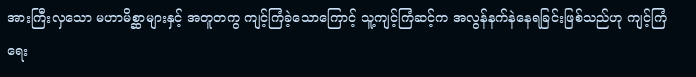အားကြီးလှသော မဟာမိစ္ဆာများနှင့် အတူတကွ ကျင့်ကြံခဲ့သောကြောင့် သူ့ကျင့်ကြံဆင့်က အလွန်နက်နဲနေရခြင်းဖြစ်သည်ဟု ကျင့်ကြံရေး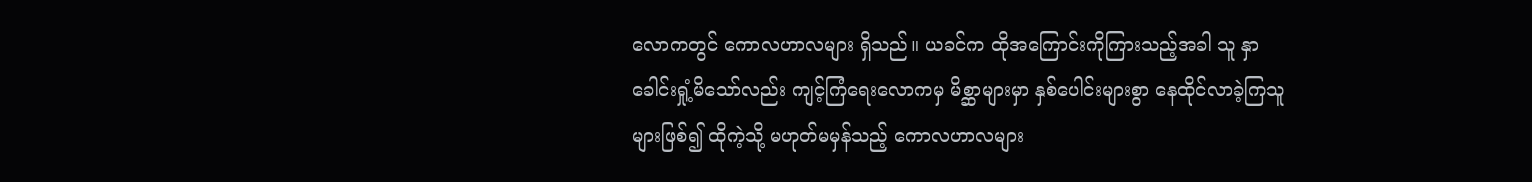လောကတွင် ကောလဟာလများ ရှိသည်။ ယခင်က ထိုအကြောင်းကိုကြားသည့်အခါ သူ နှာခေါင်းရှုံ့မိသော်လည်း ကျင့်ကြံရေးလောကမှ မိစ္ဆာများမှာ နှစ်ပေါင်းများစွာ နေထိုင်လာခဲ့ကြသူများဖြစ်၍ ထိုကဲ့သို့ မဟုတ်မမှန်သည့် ကောလဟာလများ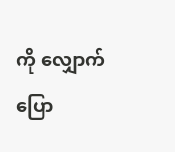ကို လျှောက်ပြော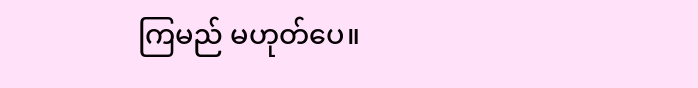ကြမည် မဟုတ်ပေ။